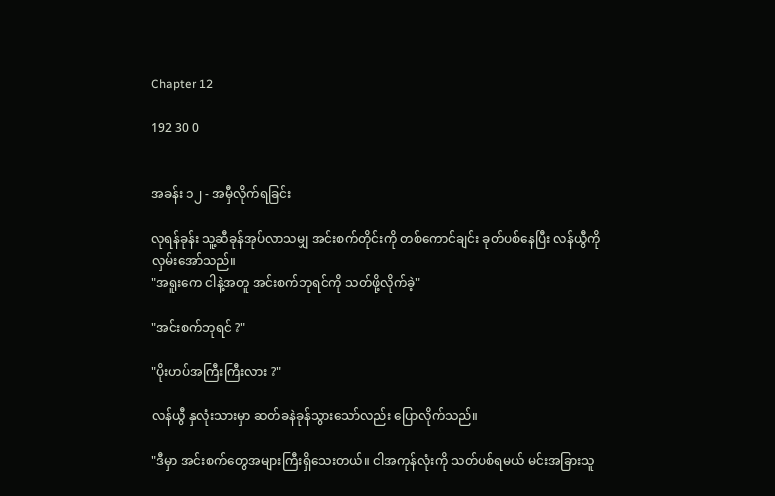Chapter 12

192 30 0


အခန်း ၁၂ - အမှီလိုက်ရခြင်း

လုရန်ခုန်း သူ့ဆီခုန်အုပ်လာသမျှ အင်းစက်တိုင်းကို တစ်ကောင်ချင်း ခုတ်ပစ်နေပြီး လန်ယွီကို လှမ်းအော်သည်။
"အရူးကေ ငါနဲ့အတူ အင်းစက်ဘုရင်ကို သတ်ဖို့လိုက်ခဲ့"

"အင်းစက်ဘုရင် ?"

"ပိုးဟပ်အကြီးကြီးလား ?"

လန်ယွီ နှလုံးသားမှာ ဆတ်ခနဲခုန်သွားသော်လည်း ပြောလိုက်သည်။

"ဒီမှာ အင်းစက်တွေအများကြီးရှိသေးတယ်။ ငါအကုန်လုံးကို သတ်ပစ်ရမယ် မင်းအခြားသူ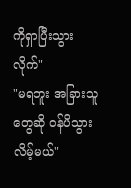ကိုရှာပြီးသွားလိုက်"
"မရဘူး အခြားသူတွေဆို ဝန်ပိသွားလိမ့်မယ်"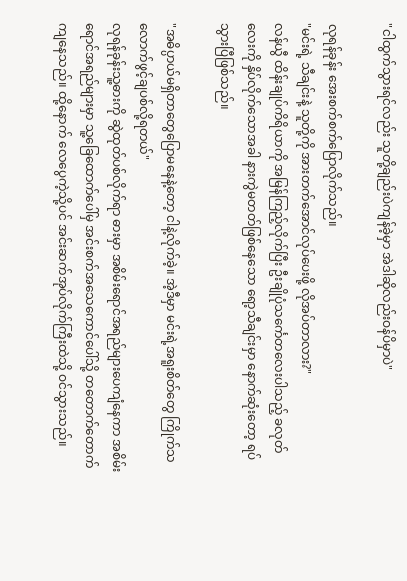"ငါထွက်သွားရင်လည်း သူတို့ချည်းပဲကျန်ခဲ့မှာ အဲဒါဆိုလည်းဝန်ပိမှာပဲ"

လုရန်ခုန်း အေးစက်စက်ပြောလိုက်သည်။
"မင်းရဲ့ သီချင်းနဲ့ သူတို့ကို အားတက်အောင်လုပ်ပေးဖို့ လိုအပ်တာလား?"
လန်ယွီ ထိန်းချုပ်ကိရိယာကို အမြန်ကြည့်လိုက်ပြီး ဦးချိုပုံသင်္ကေတလေးပါသည့် ခလုတ်လေးကို နှိပ်လိုက်သောအခါ နားကွဲမတတ်ဖြစ်နေသော ရော့သီချင်းမှာ နောက်ဆုံးတော့ ရပ်သွားပြီဖြစ်သည်။

"အဓိပ္ပာယ်မရှိတာတွေပြောမနေနဲ့တော့ ငါနဲ့လိုက်ခဲ့။ အဲ့ဒီမှာ မင်းရဲ့အရူးစိတ်တွေ ကြိုက်သလောက်ဖွင့်ချပစ်လို့ရတယ်"
လုရန်ခုန်းသူ့ဓားကို ဆွဲထုတ်ပစ်လိုက်ရာ ဓားမှာ အစိမ်းရောင်အရည်များပေကျံနေကာ အစိမ်းရောင်အရည်များမှာ သူ့ခြေထောက်ပေါ်မှ အင်းစက်အသေကောင်ပေါ်သို့ တတောက်တောက်ကျနေသည်။ ထို့နောက် လေပွေကဲ့သို့ပင် အင်းဆက်အုပ်လိုက်ကြီးထဲသို့ ဝင်သွားသည်။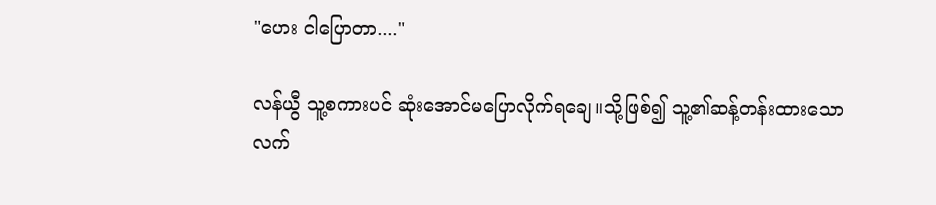"ဟေး ငါပြောတာ...."

လန်ယွီ သူ့စကားပင် ဆုံးအောင်မပြောလိုက်ရချေ။သို့ဖြစ်၍ သူ့၏ဆန့်တန်းထားသောလက်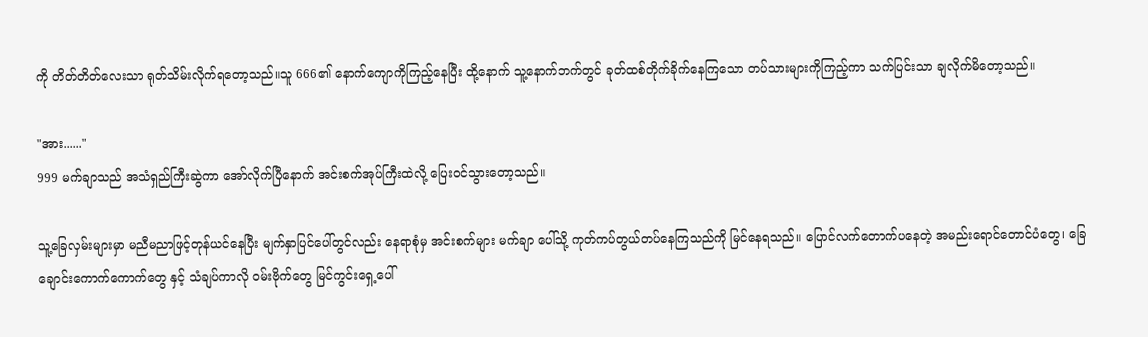ကို တိတ်တိတ်လေးသာ ရုတ်သိမ်းလိုက်ရတော့သည်။သူ 666၏ နောက်ကျောကိုကြည့်နေပြီး ထို့နောက် သူ့နောက်ဘက်တွင် ခုတ်ထစ်တိုက်ခိုက်နေကြသော တပ်သားများကိုကြည့်ကာ သက်ပြင်းသာ ချလိုက်မိတော့သည်။

"အား......"
999 မက်ချာသည် အသံရှည်ကြီးဆွဲကာ အော်လိုက်ပြီနောက် အင်းစက်အုပ်ကြီးထဲလို့ ပြေးဝင်သွားတော့သည်။

သူ့ခြေလှမ်းများမှာ မညီမညာဖြင့်တုန်ယင်နေပြီး မျက်နှာပြင်ပေါ်တွင်လည်း နေရာစုံမှ အင်းစက်များ မက်ချာ ပေါ်သို့ ကုတ်ကပ်တွယ်တပ်နေကြသည်ကို မြင်နေရသည်။ ပြောင်လက်တောက်ပနေတဲ့ အမည်းရောင်တောင်ပံတွေ၊ ခြေချောင်းကောက်ကောက်တွေ နှင့် သံချပ်ကာလို ဝမ်းဗိုက်တွေ မြင်ကွင်းရှေ့ပေါ်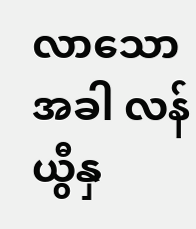လာ‌သော အခါ လန်ယွီနှ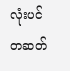လုံးပင် တဆတ်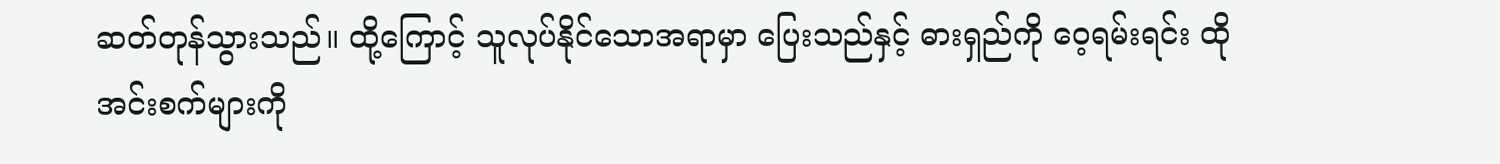ဆတ်တုန်သွားသည်။ ထို့ကြောင့် သူလုပ်နိုင်သောအရာမှာ ပြေးသည်နှင့် ဓားရှည်ကို ဝေ့ရမ်းရင်း ထိုအင်းစက်များကို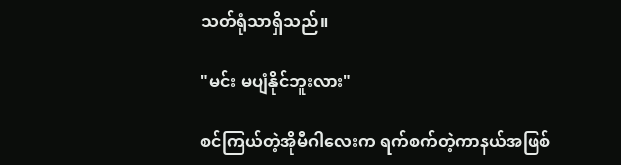သတ်ရုံသာရှိသည်။

"မင်း မပျံနိုင်ဘူးလား"

စင်ကြယ်တဲ့အိုမီဂါလေးက ရက်စက်တဲ့ကာနယ်အဖြစ်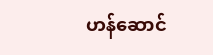ဟန်ဆောင်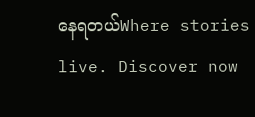နေရတယ်Where stories live. Discover now